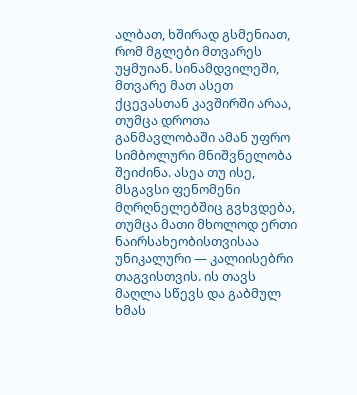ალბათ, ხშირად გსმენიათ, რომ მგლები მთვარეს უყმუიან. სინამდვილეში, მთვარე მათ ასეთ ქცევასთან კავშირში არაა, თუმცა დროთა განმავლობაში ამან უფრო სიმბოლური მნიშვნელობა შეიძინა. ასეა თუ ისე, მსგავსი ფენომენი მღრღნელებშიც გვხვდება, თუმცა მათი მხოლოდ ერთი ნაირსახეობისთვისაა უნიკალური — კალიისებრი თაგვისთვის. ის თავს მაღლა სწევს და გაბმულ ხმას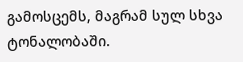გამოსცემს, მაგრამ სულ სხვა ტონალობაში.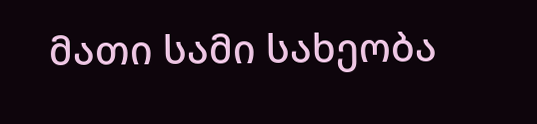მათი სამი სახეობა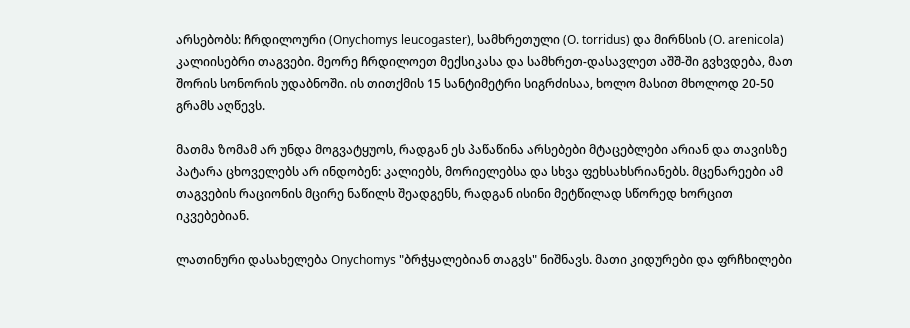არსებობს: ჩრდილოური (Onychomys leucogaster), სამხრეთული (O. torridus) და მირნსის (O. arenicola) კალიისებრი თაგვები. მეორე ჩრდილოეთ მექსიკასა და სამხრეთ-დასავლეთ აშშ-ში გვხვდება, მათ შორის სონორის უდაბნოში. ის თითქმის 15 სანტიმეტრი სიგრძისაა, ხოლო მასით მხოლოდ 20-50 გრამს აღწევს.

მათმა ზომამ არ უნდა მოგვატყუოს, რადგან ეს პაწაწინა არსებები მტაცებლები არიან და თავისზე პატარა ცხოველებს არ ინდობენ: კალიებს, მორიელებსა და სხვა ფეხსახსრიანებს. მცენარეები ამ თაგვების რაციონის მცირე ნაწილს შეადგენს, რადგან ისინი მეტწილად სწორედ ხორცით იკვებებიან.

ლათინური დასახელება Onychomys "ბრჭყალებიან თაგვს" ნიშნავს. მათი კიდურები და ფრჩხილები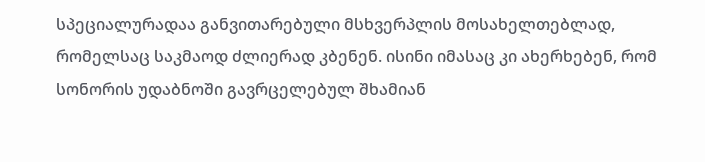სპეციალურადაა განვითარებული მსხვერპლის მოსახელთებლად, რომელსაც საკმაოდ ძლიერად კბენენ. ისინი იმასაც კი ახერხებენ, რომ სონორის უდაბნოში გავრცელებულ შხამიან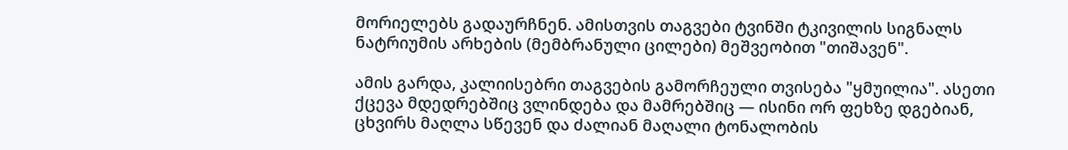მორიელებს გადაურჩნენ. ამისთვის თაგვები ტვინში ტკივილის სიგნალს ნატრიუმის არხების (მემბრანული ცილები) მეშვეობით "თიშავენ".

ამის გარდა, კალიისებრი თაგვების გამორჩეული თვისება "ყმუილია". ასეთი ქცევა მდედრებშიც ვლინდება და მამრებშიც — ისინი ორ ფეხზე დგებიან, ცხვირს მაღლა სწევენ და ძალიან მაღალი ტონალობის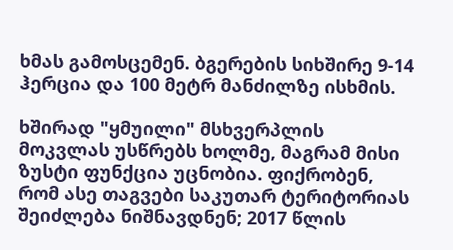ხმას გამოსცემენ. ბგერების სიხშირე 9-14 ჰერცია და 100 მეტრ მანძილზე ისხმის.

ხშირად "ყმუილი" მსხვერპლის მოკვლას უსწრებს ხოლმე, მაგრამ მისი ზუსტი ფუნქცია უცნობია. ფიქრობენ, რომ ასე თაგვები საკუთარ ტერიტორიას შეიძლება ნიშნავდნენ; 2017 წლის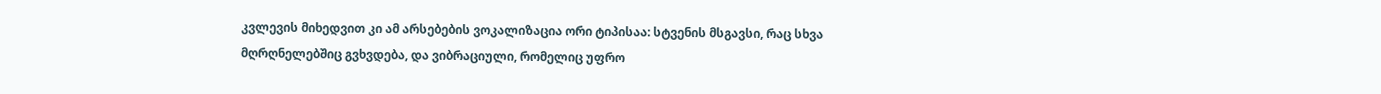კვლევის მიხედვით კი ამ არსებების ვოკალიზაცია ორი ტიპისაა: სტვენის მსგავსი, რაც სხვა მღრღნელებშიც გვხვდება, და ვიბრაციული, რომელიც უფრო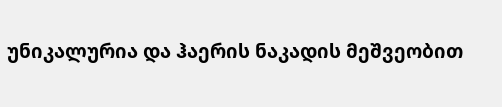უნიკალურია და ჰაერის ნაკადის მეშვეობით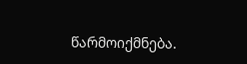წარმოიქმნება.